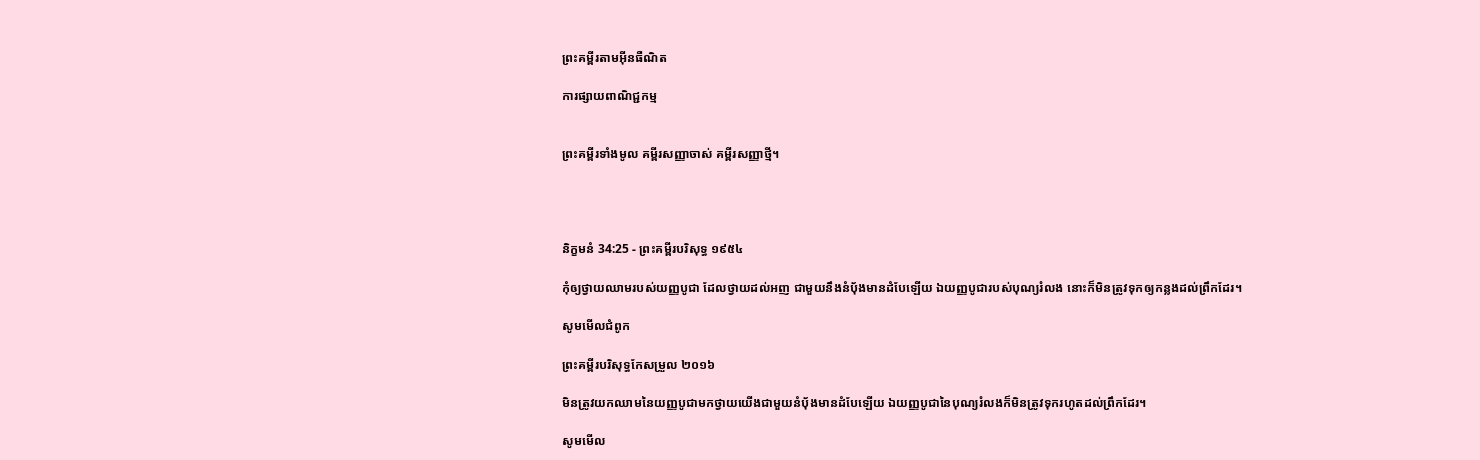ព្រះគម្ពីរតាមអ៊ីនធឺណិត

ការផ្សាយពាណិជ្ជកម្ម


ព្រះគម្ពីរទាំងមូល គម្ពីរសញ្ញាចាស់ គម្ពីរសញ្ញាថ្មី។




និក្ខមនំ 34:25 - ព្រះគម្ពីរបរិសុទ្ធ ១៩៥៤

កុំឲ្យថ្វាយឈាមរបស់យញ្ញ‌បូជា ដែលថ្វាយដល់អញ ជាមួយនឹងនំបុ័ងមានដំបែឡើយ ឯយញ្ញ‌បូជារបស់បុណ្យរំលង នោះក៏មិនត្រូវទុកឲ្យកន្លងដល់ព្រឹកដែរ។

សូមមើលជំពូក

ព្រះគម្ពីរបរិសុទ្ធកែសម្រួល ២០១៦

មិនត្រូវយកឈាមនៃយញ្ញ‌បូជាមកថ្វាយយើងជា‌មួយនំបុ័ងមានដំបែឡើយ ឯយញ្ញ‌បូជានៃបុណ្យរំលងក៏មិនត្រូវទុករហូតដល់ព្រឹកដែរ។

សូមមើល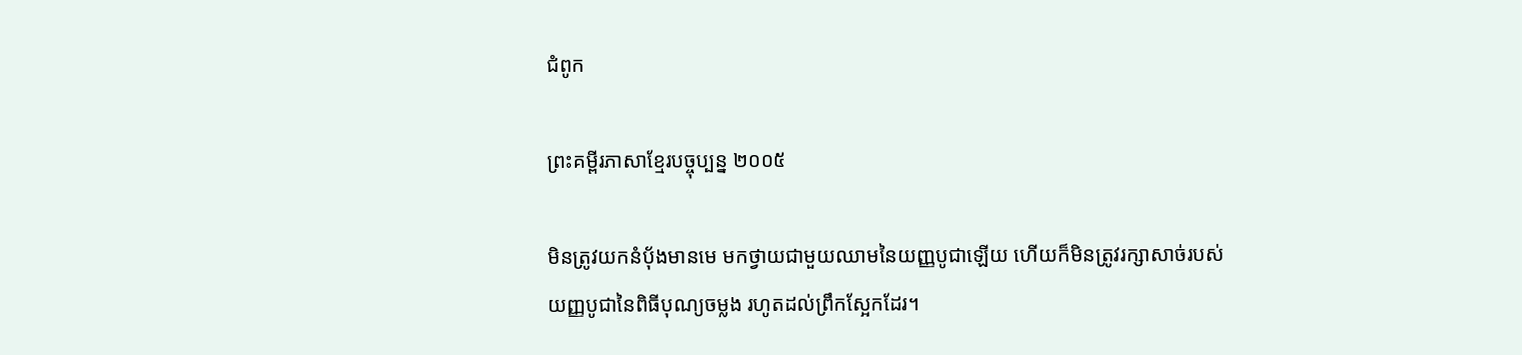ជំពូក

ព្រះគម្ពីរភាសាខ្មែរបច្ចុប្បន្ន ២០០៥

មិនត្រូវយកនំប៉័ងមានមេ មកថ្វាយជាមួយឈាមនៃយញ្ញ‌បូជាឡើយ ហើយក៏មិនត្រូវរក្សាសាច់របស់យញ្ញ‌បូជានៃពិធីបុណ្យចម្លង រហូតដល់ព្រឹកស្អែកដែរ។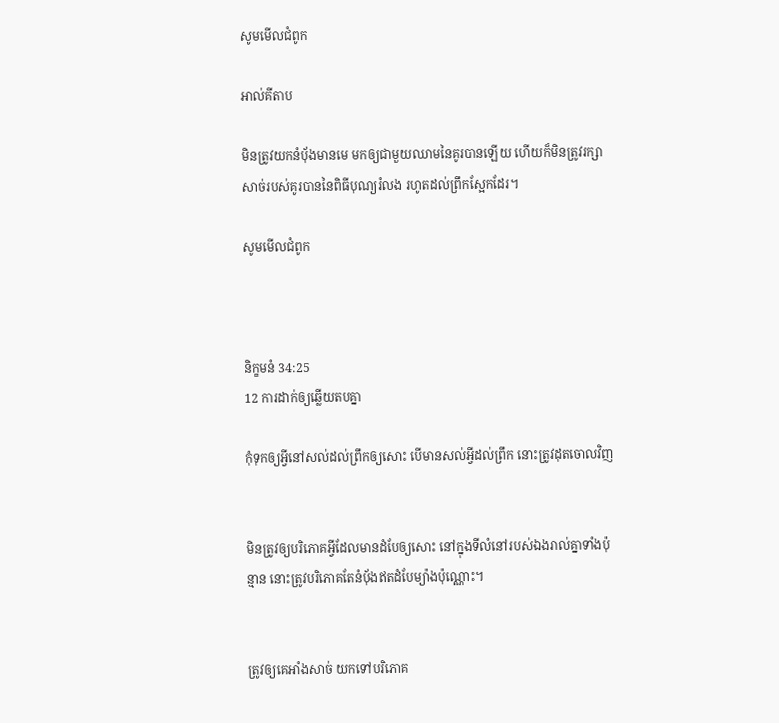សូមមើលជំពូក

អាល់គីតាប

មិនត្រូវយកនំបុ័ងមានមេ មកឲ្យជាមួយឈាមនៃគូរបានឡើយ ហើយក៏មិនត្រូវរក្សាសាច់របស់គូរបាននៃពិធីបុណ្យរំលង រហូតដល់ព្រឹកស្អែកដែរ។

សូមមើលជំពូក



និក្ខមនំ 34:25
12 ការដាក់ឲ្យឆ្លើយតបគ្នា

កុំទុកឲ្យអ្វីនៅសល់ដល់ព្រឹកឲ្យសោះ បើមានសល់អ្វីដល់ព្រឹក នោះត្រូវដុតចោលវិញ


មិនត្រូវឲ្យបរិភោគអ្វីដែលមានដំបែឲ្យសោះ នៅក្នុងទីលំនៅរបស់ឯងរាល់គ្នាទាំងប៉ុន្មាន នោះត្រូវបរិភោគតែនំបុ័ងឥតដំបែម្យ៉ាងប៉ុណ្ណោះ។


ត្រូវឲ្យគេអាំងសាច់ យកទៅបរិភោគ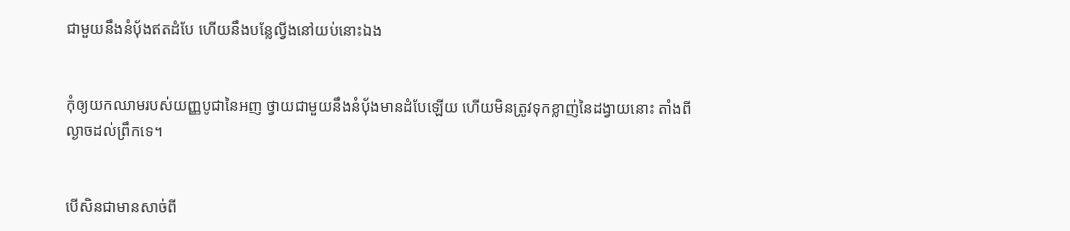ជាមួយនឹងនំបុ័ងឥតដំបែ ហើយនឹងបន្លែល្វីងនៅយប់នោះឯង


កុំឲ្យយកឈាមរបស់យញ្ញ‌បូជានៃអញ ថ្វាយជាមួយនឹងនំបុ័ងមានដំបែឡើយ ហើយមិនត្រូវទុកខ្លាញ់នៃដង្វាយនោះ តាំងពីល្ងាចដល់ព្រឹកទេ។


បើ‌សិនជាមានសាច់ពី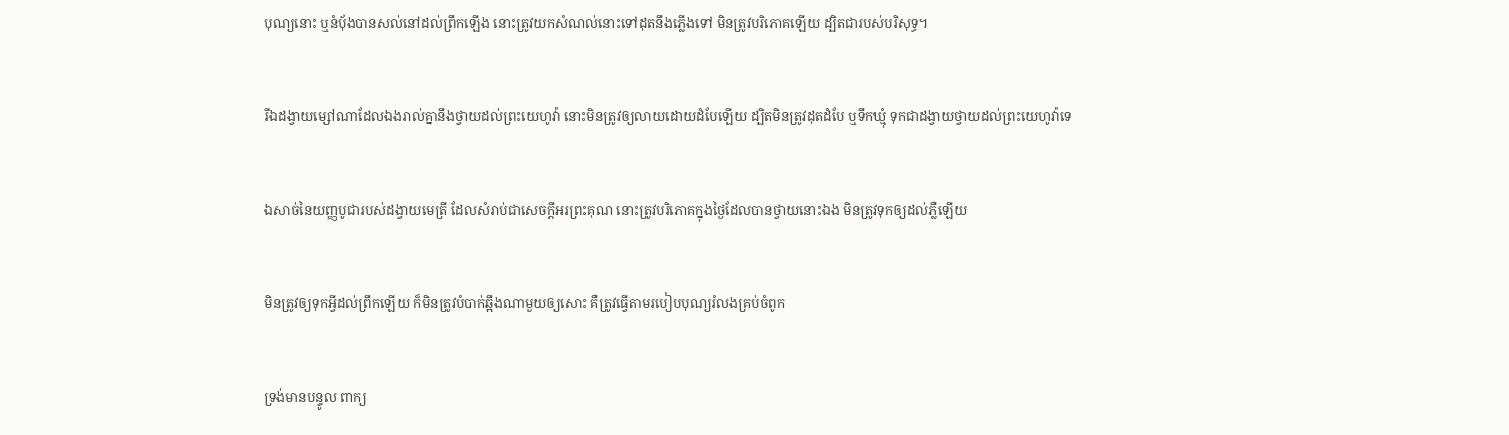បុណ្យនោះ ឬនំបុ័ងបានសល់នៅដល់ព្រឹកឡើង នោះត្រូវយកសំណល់នោះទៅដុតនឹងភ្លើងទៅ មិនត្រូវបរិភោគឡើយ ដ្បិតជារបស់បរិសុទ្ធ។


រីឯដង្វាយម្សៅណាដែលឯងរាល់គ្នានឹងថ្វាយដល់ព្រះ‌យេហូវ៉ា នោះមិនត្រូវឲ្យលាយដោយដំបែឡើយ ដ្បិតមិនត្រូវដុតដំបែ ឬទឹកឃ្មុំ ទុកជាដង្វាយថ្វាយដល់ព្រះ‌យេហូវ៉ាទេ


ឯសាច់នៃយញ្ញ‌បូជារបស់ដង្វាយមេត្រី ដែលសំរាប់ជាសេចក្ដីអរព្រះ‌គុណ នោះត្រូវបរិភោគក្នុងថ្ងៃដែលបានថ្វាយនោះឯង មិនត្រូវទុកឲ្យដល់ភ្លឺឡើយ


មិនត្រូវឲ្យទុកអ្វីដល់ព្រឹកឡើយ ក៏មិនត្រូវបំបាក់ឆ្អឹងណាមួយឲ្យសោះ គឺត្រូវធ្វើតាមរបៀបបុណ្យរំលងគ្រប់ចំពូក


ទ្រង់មានបន្ទូល ពាក្យ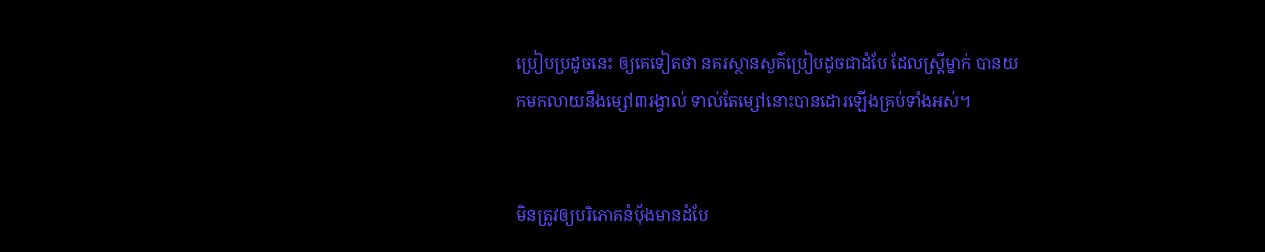ប្រៀបប្រដូចនេះ ឲ្យគេទៀតថា នគរស្ថាន‌សួគ៌ប្រៀបដូចជាដំបែ ដែលស្ត្រីម្នាក់ បានយកមកលាយនឹងម្សៅ៣រង្វាល់ ទាល់តែម្សៅនោះបានដោរឡើងគ្រប់ទាំងអស់។


មិនត្រូវឲ្យបរិភោគនំបុ័ងមានដំបែ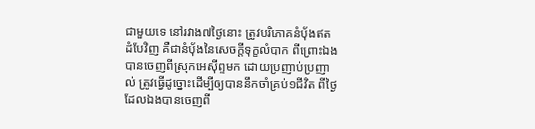ជាមួយទេ នៅរវាង៧ថ្ងៃនោះ ត្រូវបរិភោគនំបុ័ងឥតដំបែវិញ គឺជានំបុ័ងនៃសេចក្ដីទុក្ខលំបាក ពីព្រោះឯងបានចេញពីស្រុកអេស៊ីព្ទមក ដោយប្រញាប់‌ប្រញាល់ ត្រូវធ្វើដូច្នោះដើម្បីឲ្យបាននឹកចាំគ្រប់១ជីវិត ពីថ្ងៃដែលឯងបានចេញពី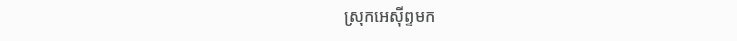ស្រុកអេស៊ីព្ទមក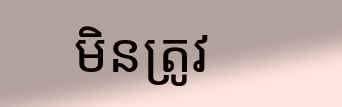មិនត្រូវ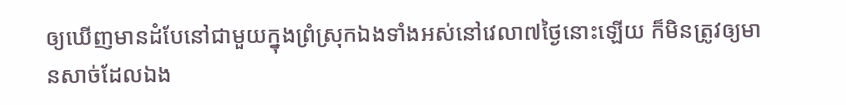ឲ្យឃើញមានដំបែនៅជាមួយក្នុងព្រំស្រុកឯងទាំងអស់នៅវេលា៧ថ្ងៃនោះឡើយ ក៏មិនត្រូវឲ្យមានសាច់ដែលឯង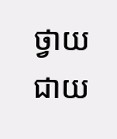ថ្វាយជាយ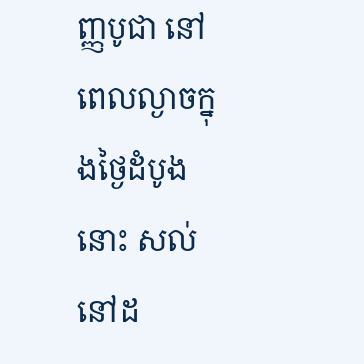ញ្ញ‌បូជា នៅពេលល្ងាចក្នុងថ្ងៃដំបូងនោះ សល់នៅដ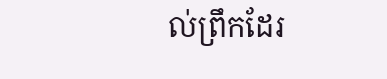ល់ព្រឹកដែរ